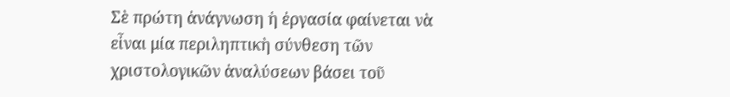Σὲ πρώτη ἀνάγνωση ἡ ἐργασία φαίνεται νὰ εἶναι μία περιληπτικὴ σύνθεση τῶν χριστολογικῶν ἀναλύσεων βάσει τοῦ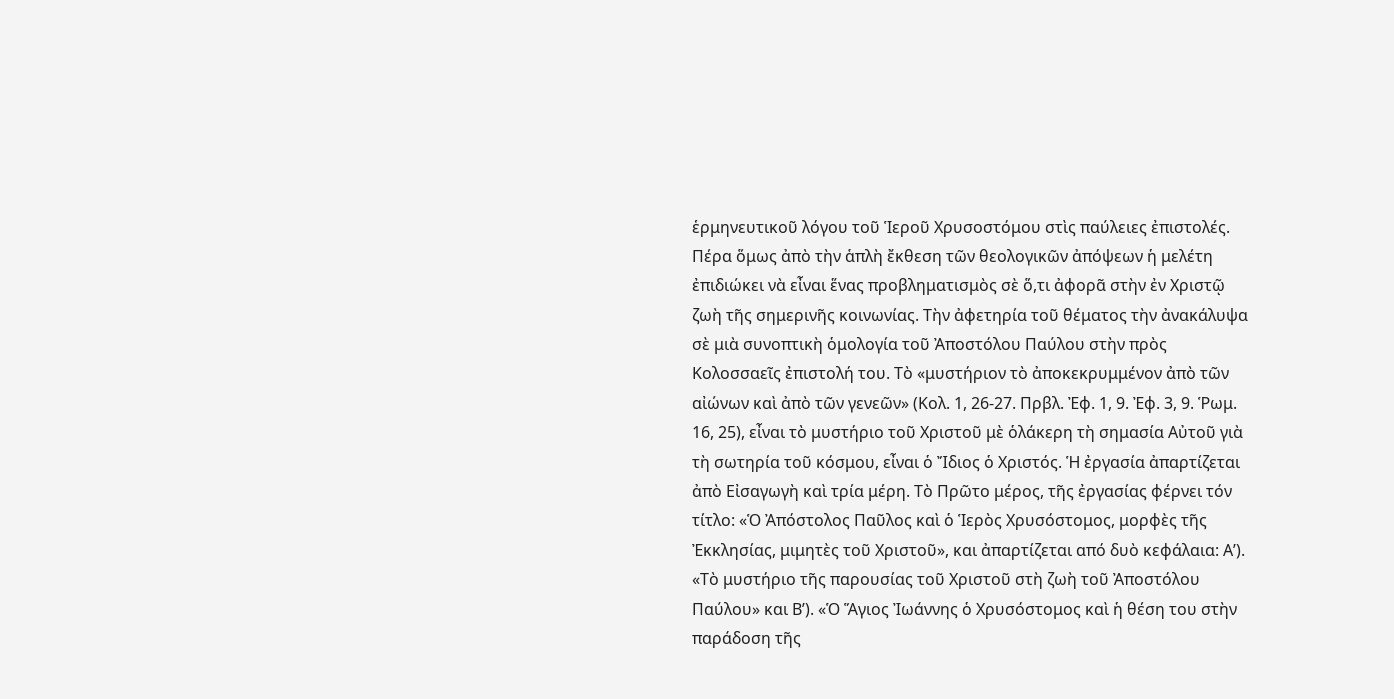ἑρμηνευτικοῦ λόγου τοῦ Ἱεροῦ Χρυσοστόμου στὶς παύλειες ἐπιστολές. Πέρα ὅμως ἀπὸ τὴν ἁπλὴ ἔκθεση τῶν θεολογικῶν ἀπόψεων ἡ μελέτη ἐπιδιώκει νὰ εἶναι ἕνας προβληματισμὸς σὲ ὅ,τι ἀφορᾶ στὴν ἐν Χριστῷ ζωὴ τῆς σημερινῆς κοινωνίας. Τὴν ἀφετηρία τοῦ θέματος τὴν ἀνακάλυψα σὲ μιὰ συνοπτικὴ ὁμολογία τοῦ Ἀποστόλου Παύλου στὴν πρὸς Κολοσσαεῖς ἐπιστολή του. Τὸ «μυστήριον τὸ ἀποκεκρυμμένον ἀπὸ τῶν αἰώνων καὶ ἀπὸ τῶν γενεῶν» (Κολ. 1, 26-27. Πρβλ. Ἐφ. 1, 9. Ἐφ. 3, 9. Ῥωμ. 16, 25), εἶναι τὸ μυστήριο τοῦ Χριστοῦ μὲ ὁλάκερη τὴ σημασία Αὐτοῦ γιὰ τὴ σωτηρία τοῦ κόσμου, εἶναι ὁ Ἴδιος ὁ Χριστός. Ἡ ἐργασία ἀπαρτίζεται ἀπὸ Εἰσαγωγὴ καὶ τρία μέρη. Τὸ Πρῶτο μέρος, τῆς ἐργασίας φέρνει τόν τίτλο: «Ὁ Ἀπόστολος Παῦλος καὶ ὁ Ἱερὸς Χρυσόστομος, μορφὲς τῆς Ἐκκλησίας, μιμητὲς τοῦ Χριστοῦ», και ἀπαρτίζεται από δυὸ κεφάλαια: Α’). «Τὸ μυστήριο τῆς παρουσίας τοῦ Χριστοῦ στὴ ζωὴ τοῦ Ἀποστόλου Παύλου» και Β’). «Ὁ Ἅγιος Ἰωάννης ὁ Χρυσόστομος καὶ ἡ θέση του στὴν παράδοση τῆς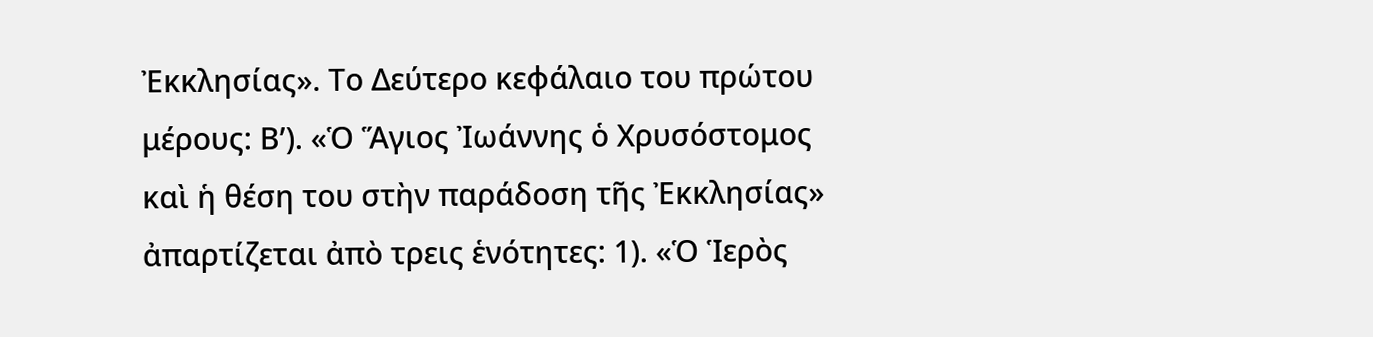Ἐκκλησίας». Το Δεύτερο κεφάλαιο του πρώτου μέρους: Β’). «Ὁ Ἅγιος Ἰωάννης ὁ Χρυσόστομος καὶ ἡ θέση του στὴν παράδοση τῆς Ἐκκλησίας» ἀπαρτίζεται ἀπὸ τρεις ἑνότητες: 1). «Ὁ Ἱερὸς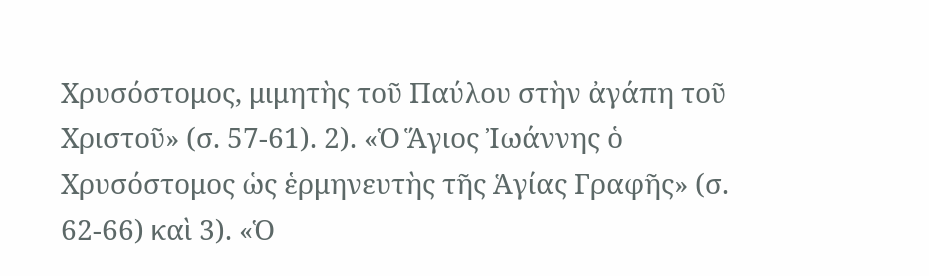Χρυσόστομος, μιμητὴς τοῦ Παύλου στὴν ἀγάπη τοῦ Χριστοῦ» (σ. 57-61). 2). «Ὁ Ἅγιος Ἰωάννης ὁ Χρυσόστομος ὡς ἑρμηνευτὴς τῆς Ἁγίας Γραφῆς» (σ. 62-66) καὶ 3). «Ὁ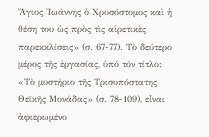Ἅγιος Ἰωάννης ὁ Χρυσόστομος καὶ ἡ θέση του ὡς πρὸς τὶς αἱρετικὲς παρεκκλίσεις» (σ. 67-77). Τὸ δεύτερο μέρος τῆς ἐργασίας, ὑπό τόν τίτλο: «Τὸ μυστήριο τῆς Τρισυπόστατης Θεϊκῆς Μονάδας» (σ. 78-109), εἶναι ἀφιερωμένο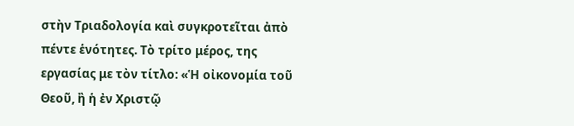στὴν Τριαδολογία καὶ συγκροτεῖται ἀπὸ πέντε ἑνότητες. Τὸ τρίτο μέρος, της εργασίας με τὸν τίτλο: «Ἡ οἰκονομία τοῦ Θεοῦ, ἢ ἡ ἐν Χριστῷ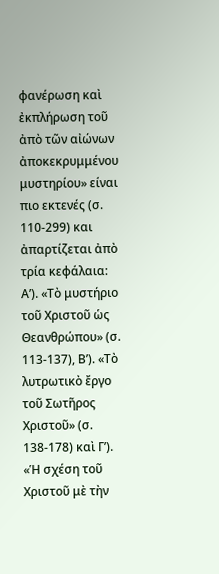φανέρωση καὶ ἐκπλήρωση τοῦ ἀπὸ τῶν αἰώνων ἀποκεκρυμμένου μυστηρίου» είναι πιο εκτενές (σ. 110-299) και ἀπαρτίζεται ἀπὸ τρία κεφάλαια: Α’). «Τὸ μυστήριο τοῦ Χριστοῦ ὡς Θεανθρώπου» (σ. 113-137), Β’). «Τὸ λυτρωτικὸ ἔργο τοῦ Σωτῆρος Χριστοῦ» (σ. 138-178) καὶ Γ’). «Ἡ σχέση τοῦ Χριστοῦ μὲ τὴν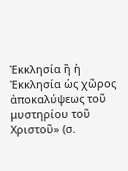Ἐκκλησία ἢ ἡ Ἐκκλησία ὡς χῶρος ἀποκαλύψεως τοῦ μυστηρίου τοῦ Χριστοῦ» (σ.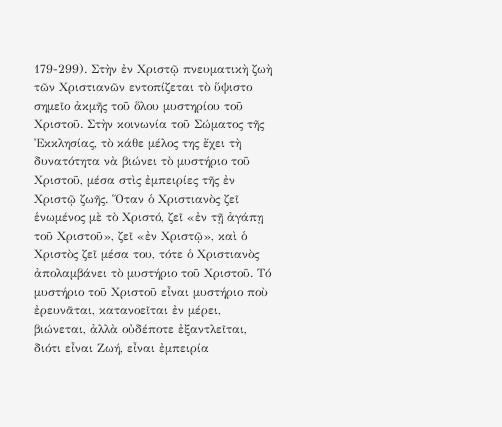179-299). Στὴν ἐν Χριστῷ πνευματικὴ ζωὴ τῶν Χριστιανῶν εντοπίζεται τὸ ὕψιστο σημεῖο ἀκμῆς τοῦ ὅλου μυστηρίου τοῦ Χριστοῦ. Στὴν κοινωνία τοῦ Σώματος τῆς Ἐκκλησίας, τὸ κάθε μέλος της ἔχει τὴ δυνατότητα νὰ βιώνει τὸ μυστήριο τοῦ Χριστοῦ, μέσα στὶς ἐμπειρίες τῆς ἐν Χριστῷ ζωῆς. Ὅταν ὁ Χριστιανὸς ζεῖ ἑνωμένος μὲ τὸ Χριστό, ζεῖ «ἐν τῇ ἀγάπῃ τοῦ Χριστοῦ», ζεῖ «ἐν Χριστῷ», καὶ ὁ Χριστὸς ζεῖ μέσα του, τότε ὁ Χριστιανὸς ἀπολαμβάνει τὸ μυστήριο τοῦ Χριστοῦ. Τό μυστήριο τοῦ Χριστοῦ εἶναι μυστήριο ποὺ ἐρευνᾶται, κατανοεῖται ἐν μέρει, βιώνεται, ἀλλὰ οὐδέποτε ἐξαντλεῖται, διότι εἶναι Ζωή, εἶναι ἐμπειρία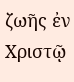ζωῆς ἐν Χριστῷ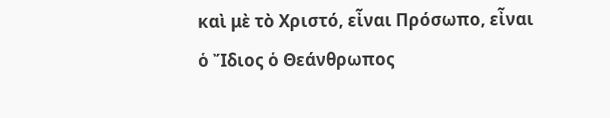καὶ μὲ τὸ Χριστό, εἶναι Πρόσωπο, εἶναι ὁ Ἴδιος ὁ Θεάνθρωπος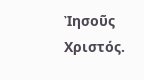Ἰησοῦς Χριστός.